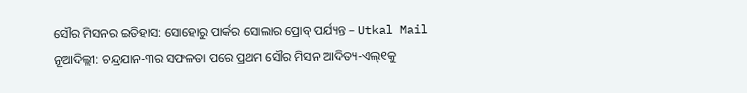ସୌର ମିସନର ଇତିହାସ: ସୋହୋରୁ ପାର୍କର ସୋଲାର ପ୍ରୋବ୍ ପର୍ଯ୍ୟନ୍ତ – Utkal Mail
ନୂଆଦିଲ୍ଲୀ: ଚନ୍ଦ୍ରଯାନ-୩ର ସଫଳତା ପରେ ପ୍ରଥମ ସୌର ମିସନ ଆଦିତ୍ୟ-ଏଲ୍୧କୁ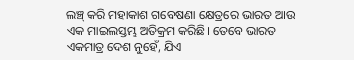ଲଞ୍ଚ୍ କରି ମହାକାଶ ଗବେଷଣା କ୍ଷେତ୍ରରେ ଭାରତ ଆଉ ଏକ ମାଇଲସ୍ତମ୍ଭ ଅତିକ୍ରମ କରିଛି। ତେବେ ଭାରତ ଏକମାତ୍ର ଦେଶ ନୁହେଁ, ଯିଏ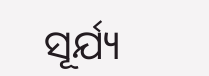ସୂର୍ଯ୍ୟ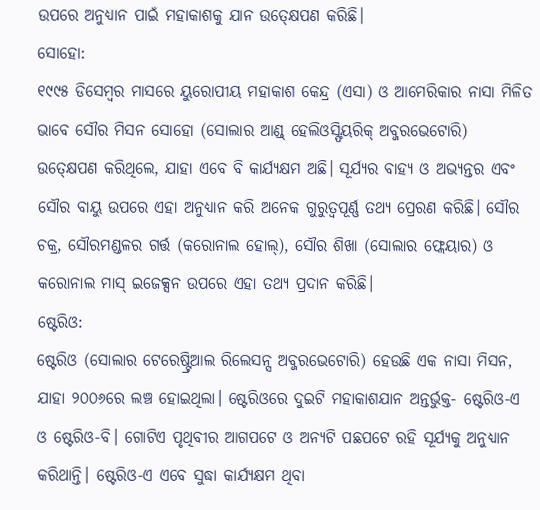ଉପରେ ଅନୁଧ୍ୟାନ ପାଇଁ ମହାକାଶକୁ ଯାନ ଉତ୍କ୍ଷେପଣ କରିଛି।
ସୋହୋ:
୧୯୯୫ ଡିସେମ୍ବର ମାସରେ ୟୁରୋପୀୟ ମହାକାଶ କେନ୍ଦ୍ର (ଏସା) ଓ ଆମେରିକାର ନାସା ମିଳିତ ଭାବେ ସୌର ମିସନ ସୋହୋ (ସୋଲାର ଆଣ୍ଡ୍ ହେଲିଓସ୍ଫିୟରିକ୍ ଅବ୍ଜରଭେଟୋରି) ଉତ୍କ୍ଷେପଣ କରିଥିଲେ, ଯାହା ଏବେ ବି କାର୍ଯ୍ୟକ୍ଷମ ଅଛି। ସୂର୍ଯ୍ୟର ବାହ୍ୟ ଓ ଅଭ୍ୟନ୍ତର ଏବଂ ସୌର ବାୟୁ ଉପରେ ଏହା ଅନୁଧ୍ୟାନ କରି ଅନେକ ଗୁରୁତ୍ବପୂର୍ଣ୍ଣ ତଥ୍ୟ ପ୍ରେରଣ କରିଛି। ସୌର ଚକ୍ର, ସୌରମଣ୍ଡଳର ଗର୍ତ୍ତ (କରୋନାଲ ହୋଲ୍), ସୌର ଶିଖା (ସୋଲାର ଫ୍ଲେୟାର) ଓ କରୋନାଲ ମାସ୍ ଇଜେକ୍ସନ ଉପରେ ଏହା ତଥ୍ୟ ପ୍ରଦାନ କରିଛି।
ଷ୍ଟେରିଓ:
ଷ୍ଟେରିଓ (ସୋଲାର ଟେରେଷ୍ଟ୍ରିଆଲ ରିଲେସନ୍ସ ଅବ୍ଜରଭେଟୋରି) ହେଉଛି ଏକ ନାସା ମିସନ, ଯାହା ୨୦୦୬ରେ ଲଞ୍ଚ ହୋଇଥିଲା। ଷ୍ଟେରିଓରେ ଦୁଇଟି ମହାକାଶଯାନ ଅନ୍ତର୍ଭୁକ୍ତ- ଷ୍ଟେରିଓ-ଏ ଓ ଷ୍ଟେରିଓ-ବି। ଗୋଟିଏ ପୃଥିବୀର ଆଗପଟେ ଓ ଅନ୍ୟଟି ପଛପଟେ ରହି ସୂର୍ଯ୍ୟକୁ ଅନୁଧ୍ୟାନ କରିଥାନ୍ତି। ଷ୍ଟେରିଓ-ଏ ଏବେ ସୁଦ୍ଧା କାର୍ଯ୍ୟକ୍ଷମ ଥିବା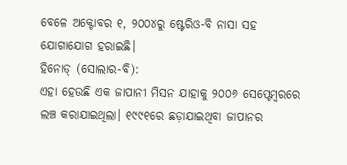ବେଳେ ଅକ୍ଟୋବର ୧, ୨୦୦୪ରୁ ଷ୍ଟେରିଓ-ବି ନାସା ସହ ଯୋଗାଯୋଗ ହରାଇଛି।
ହିନୋଡ୍ (ସୋଲାର-ବି):
ଏହା ହେଉଛି ଏକ ଜାପାନୀ ମିସନ ଯାହାକୁ ୨୦୦୬ ସେପ୍ଟେମ୍ବରରେ ଲଞ୍ଚ କରାଯାଇଥିଲା। ୧୯୯୧ରେ ଛଡ଼ାଯାଇଥିବା ଜାପାନର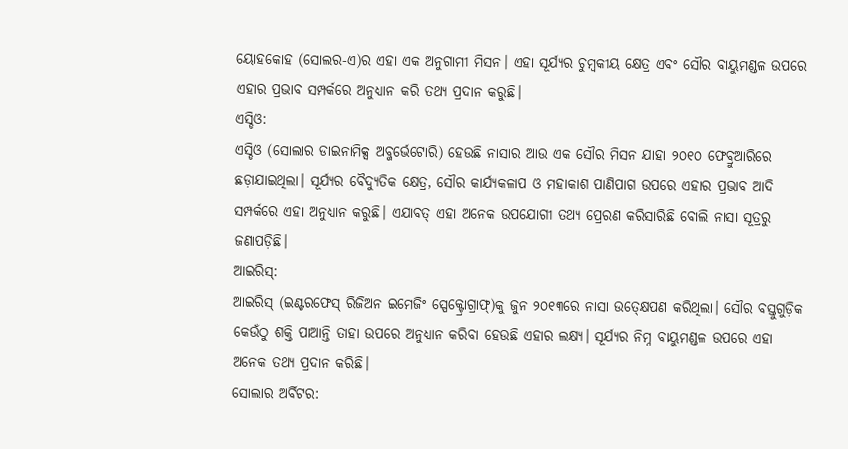ୟୋହକୋହ (ସୋଲର-ଏ)ର ଏହା ଏକ ଅନୁଗାମୀ ମିସନ। ଏହା ସୂର୍ଯ୍ୟର ଚୁମ୍ବକୀୟ କ୍ଷେତ୍ର ଏବଂ ସୌର ବାୟୁମଣ୍ଡଳ ଉପରେ ଏହାର ପ୍ରଭାବ ସମ୍ପର୍କରେ ଅନୁଧ୍ୟାନ କରି ତଥ୍ୟ ପ୍ରଦାନ କରୁଛି।
ଏସ୍ଡିଓ:
ଏସ୍ଡିଓ (ସୋଲାର ଡାଇନାମିକ୍ସ ଅବ୍ଜର୍ଭେଟୋରି) ହେଉଛି ନାସାର ଆଉ ଏକ ସୌର ମିସନ ଯାହା ୨୦୧୦ ଫେବ୍ରୁଆରିରେ ଛଡ଼ାଯାଇଥିଲା। ସୂର୍ଯ୍ୟର ବୈଦ୍ୟୁତିକ କ୍ଷେତ୍ର, ସୌର କାର୍ଯ୍ୟକଳାପ ଓ ମହାକାଶ ପାଣିପାଗ ଉପରେ ଏହାର ପ୍ରଭାବ ଆଦି ସମ୍ପର୍କରେ ଏହା ଅନୁଧ୍ୟାନ କରୁଛି। ଏଯାବତ୍ ଏହା ଅନେକ ଉପଯୋଗୀ ତଥ୍ୟ ପ୍ରେରଣ କରିସାରିଛି ବୋଲି ନାସା ସୂତ୍ରରୁ ଜଣାପଡ଼ିଛି।
ଆଇରିସ୍:
ଆଇରିସ୍ (ଇଣ୍ଟରଫେସ୍ ରିଜିଅନ ଇମେଜିଂ ସ୍ପେକ୍ଟ୍ରୋଗ୍ରାଫ୍)କୁ ଜୁନ ୨୦୧୩ରେ ନାସା ଉତ୍କ୍ଷେପଣ କରିଥିଲା। ସୌର ବସ୍ତୁଗୁଡ଼ିକ କେଉଁଠୁ ଶକ୍ତି ପାଆନ୍ତି ତାହା ଉପରେ ଅନୁଧ୍ୟାନ କରିବା ହେଉଛି ଏହାର ଲକ୍ଷ୍ୟ। ସୂର୍ଯ୍ୟର ନିମ୍ନ ବାୟୁମଣ୍ଡଳ ଉପରେ ଏହା ଅନେକ ତଥ୍ୟ ପ୍ରଦାନ କରିଛି।
ସୋଲାର ଅର୍ବିଟର: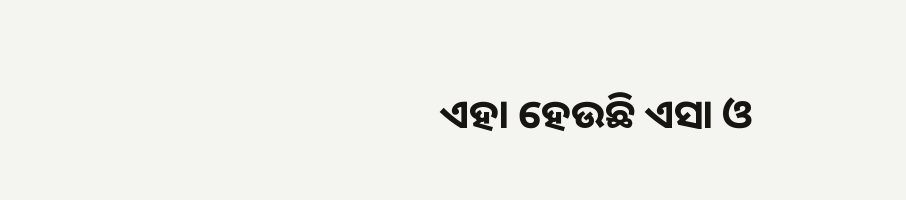ଏହା ହେଉଛି ଏସା ଓ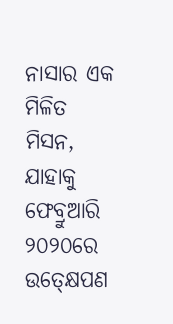ନାସାର ଏକ ମିଳିତ ମିସନ, ଯାହାକୁ ଫେବ୍ରୁଆରି ୨୦୨୦ରେ ଉତ୍କ୍ଷେପଣ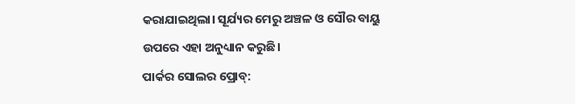କରାଯାଇଥିଲା। ସୂର୍ଯ୍ୟର ମେରୁ ଅଞ୍ଚଳ ଓ ସୌର ବାୟୁ ଉପରେ ଏହା ଅନୁଧ୍ୟାନ କରୁଛି।
ପାର୍କର ସୋଲର ପ୍ରୋବ୍: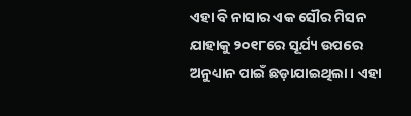ଏହା ବି ନାସାର ଏକ ସୌର ମିସନ ଯାହାକୁ ୨୦୧୮ରେ ସୂର୍ଯ୍ୟ ଉପରେ ଅନୁଧ୍ୟାନ ପାଇଁ ଛଡ଼ାଯାଇଥିଲା। ଏହା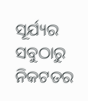ସୂର୍ଯ୍ୟର ସବୁଠାରୁ ନିକଟତର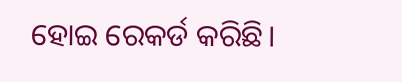ହୋଇ ରେକର୍ଡ କରିଛି।